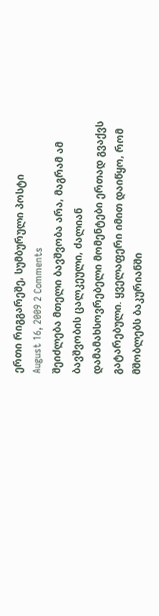ერთი რიგგარეშე, სუმბურული პოსტი
August 16, 2009 2 Comments
შეიძლება მთელი ბავშვობა არა, მაგრამ ამ ბავშვობის ცალკეული, ძალიან დამამახსოვრებელი მომენტები ერთად გვაქვს გატარებული. ყველაფერი იმით დაიწყო, რომ მშობლებს ბაკურიანში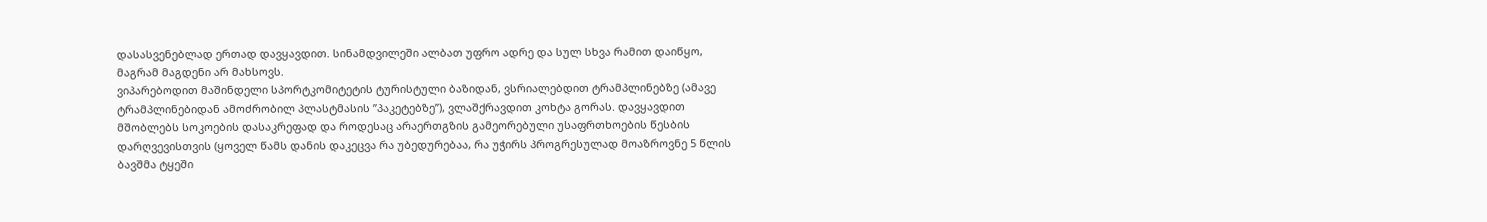დასასვენებლად ერთად დავყავდით. სინამდვილეში ალბათ უფრო ადრე და სულ სხვა რამით დაიწყო, მაგრამ მაგდენი არ მახსოვს.
ვიპარებოდით მაშინდელი სპორტკომიტეტის ტურისტული ბაზიდან, ვსრიალებდით ტრამპლინებზე (ამავე ტრამპლინებიდან ამოძრობილ პლასტმასის ”პაკეტებზე”), ვლაშქრავდით კოხტა გორას. დავყავდით მშობლებს სოკოების დასაკრეფად და როდესაც არაერთგზის გამეორებული უსაფრთხოების წესბის დარღვევისთვის (ყოველ წამს დანის დაკეცვა რა უბედურებაა, რა უჭირს პროგრესულად მოაზროვნე 5 წლის ბავშმა ტყეში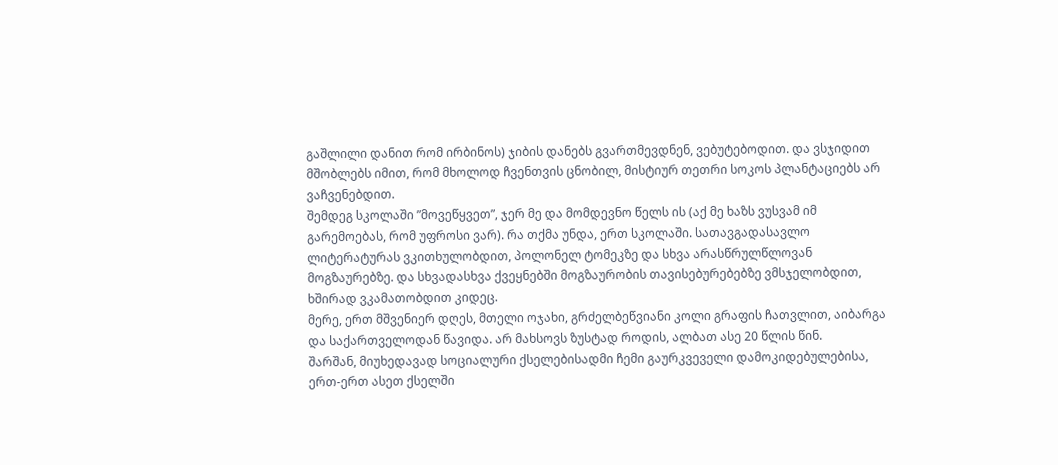გაშლილი დანით რომ ირბინოს) ჯიბის დანებს გვართმევდნენ, ვებუტებოდით. და ვსჯიდით მშობლებს იმით, რომ მხოლოდ ჩვენთვის ცნობილ, მისტიურ თეთრი სოკოს პლანტაციებს არ ვაჩვენებდით.
შემდეგ სკოლაში ”მოვეწყვეთ”, ჯერ მე და მომდევნო წელს ის (აქ მე ხაზს ვუსვამ იმ გარემოებას, რომ უფროსი ვარ). რა თქმა უნდა, ერთ სკოლაში. სათავგადასავლო ლიტერატურას ვკითხულობდით, პოლონელ ტომეკზე და სხვა არასწრულწლოვან მოგზაურებზე. და სხვადასხვა ქვეყნებში მოგზაურობის თავისებურებებზე ვმსჯელობდით, ხშირად ვკამათობდით კიდეც.
მერე, ერთ მშვენიერ დღეს, მთელი ოჯახი, გრძელბეწვიანი კოლი გრაფის ჩათვლით, აიბარგა და საქართველოდან წავიდა. არ მახსოვს ზუსტად როდის, ალბათ ასე 20 წლის წინ.
შარშან, მიუხედავად სოციალური ქსელებისადმი ჩემი გაურკვეველი დამოკიდებულებისა, ერთ-ერთ ასეთ ქსელში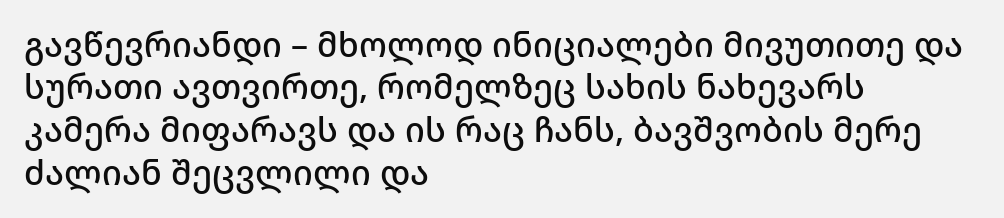გავწევრიანდი – მხოლოდ ინიციალები მივუთითე და სურათი ავთვირთე, რომელზეც სახის ნახევარს კამერა მიფარავს და ის რაც ჩანს, ბავშვობის მერე ძალიან შეცვლილი და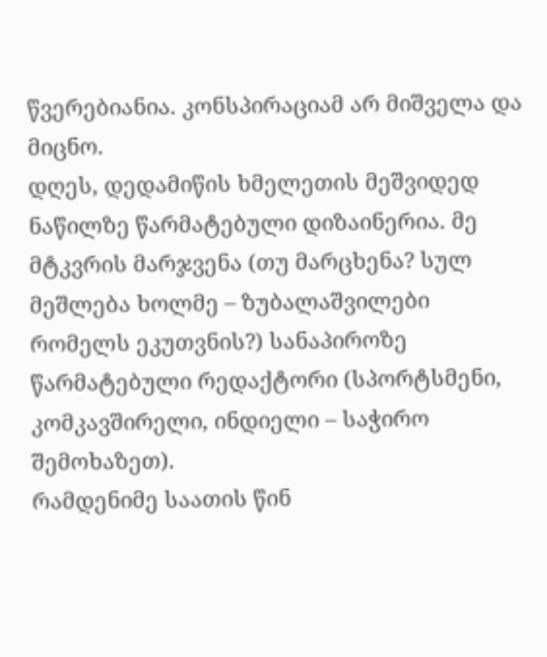წვერებიანია. კონსპირაციამ არ მიშველა და მიცნო.
დღეს, დედამიწის ხმელეთის მეშვიდედ ნაწილზე წარმატებული დიზაინერია. მე მტკვრის მარჯვენა (თუ მარცხენა? სულ მეშლება ხოლმე – ზუბალაშვილები რომელს ეკუთვნის?) სანაპიროზე წარმატებული რედაქტორი (სპორტსმენი, კომკავშირელი, ინდიელი – საჭირო შემოხაზეთ).
რამდენიმე საათის წინ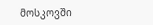მოსკოვში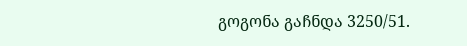გოგონა გაჩნდა 3250/51.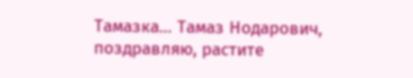Тамазка… Тамаз Нодарович, поздравляю, растите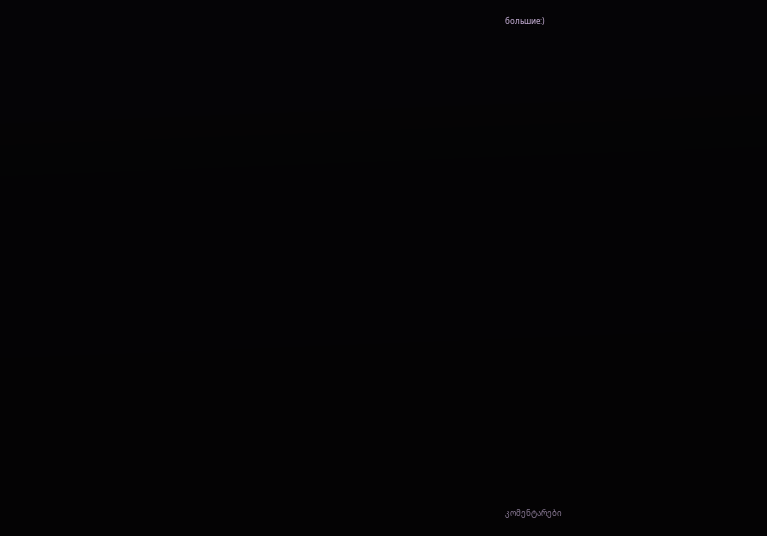большие:)



























კომენტარები